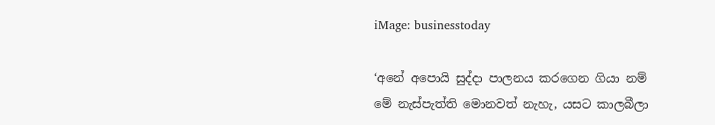iMage: businesstoday

‘අනේ අපොයි සුද්දා පාලනය කරගෙන ගියා නම් මේ නැස්පැත්ති මොනවත් නැහැ, යසට කාලබීලා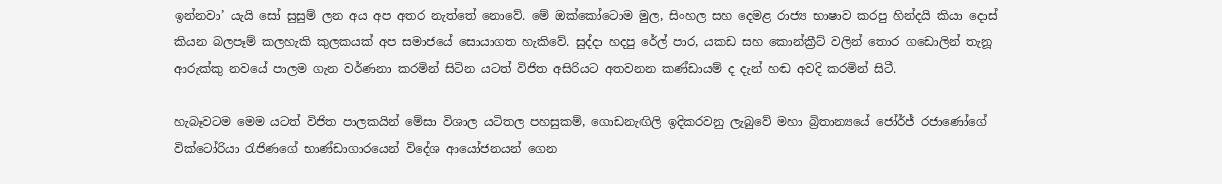ඉන්නවා’ යැයි සෝ සුසුම් ලන අය අප අතර නැත්තේ නොවේ. මේ ඔක්කෝටොම මුල, සිංහල සහ දෙමළ රාජ්‍ය භාෂාව කරපු හින්දයි කියා දොස් කියන බලපෑම් කලහැකි කුලකයක් අප සමාජයේ සොයාගත හැකිවේ. සුද්දා හදපු රේල් පාර, යකඩ සහ කොන්ක්‍රීට් වලින් තොර ගඩොලින් තැනූ ආරුක්කු නවයේ පාලම ගැන වර්ණනා කරමින් සිටින යටත් විජිත අසිරියට අතවනන කණ්ඩායම් ද දැන් හඬ අවදි කරමින් සිටී.

හැබෑවටම මෙම යටත් විජිත පාලකයින් මේසා විශාල යටිතල පහසුකම්, ගොඩනැඟිලි ඉදිකරවනු ලැබුවේ මහා බ්‍රිතාන්‍යයේ ජෝර්ජ් රජාණෝගේ වික්ටෝරියා රැජිණගේ භාණ්ඩාගාරයෙන් විදේශ ආයෝජනයන් ගෙන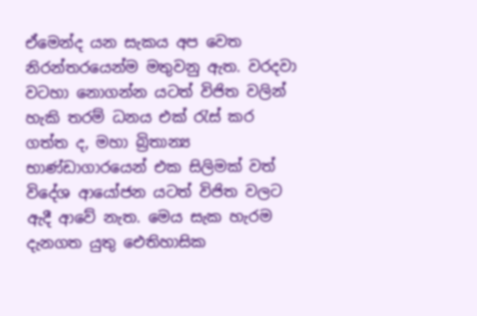ඒමෙන්ද යන සැකය අප වෙත නිරන්තරයෙන්ම මතුවනු ඇත. වරදවා වටහා නොගන්න යටත් විජිත වලින් හැකි තරම් ධනය එක් රැස් කර ගත්ත ද, මහා බ්‍රිතාන්‍ය භාණ්ඩාගාරයෙන් එක සිලිමක් වත් විදේශ ආයෝජන යටත් විජිත වලට ඇදී ආවේ නැත. මෙය සැක හැරම දැනගත යුතු ඓතිහාසික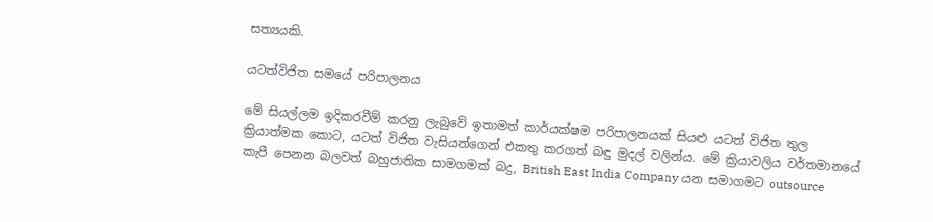සත්‍යයකි.

යටත්විජිත සමයේ පරිපාලනය

මේ සියල්ලම ඉදිකරවීම් කරනු ලැබුවේ ඉතාමත් කාර්යක්ෂම පරිපාලනයක් සියළු යටත් විජිත තුල ක්‍රියාත්මක කොට, යටත් විජිත වැසියන්ගෙන් එකතු කරගත් බඳු මුදල් වලින්ය. මේ ක්‍රියාවලිය වර්තමානයේ කැපී පෙනන බලවත් බහුජාතික සාමගමක් බදු, British East India Company යන සමාගමට outsource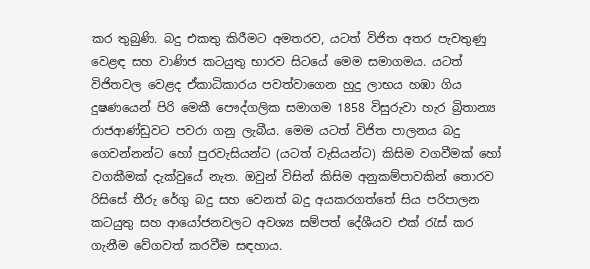කර තුබුණි. බදු එකතු කිරීමට අමතරව, යටත් විජිත අතර පැවතුණු වෙළඳ සහ වාණිජ කටයුතු භාරව සිටයේ මෙම සමාගමය. යටත් විජිතවල වෙළද ඒකාධිකාරය පවත්වාගෙන හුදු ලාභය හඹා ගිය දුෂණයෙන් පිරි මෙකී පෞද්ගලික සමාගම 1858 විසුරුවා හැර බ්‍රිතාන්‍ය රාජආණ්ඩුවට පවරා ගනු ලැබීය. මෙම යටත් විජිත පාලනය බදු ගෙවන්නන්ට හෝ පුරවැසියන්ට (යටත් වැසියන්ට) කිසිම වගවීමක් හෝ වගකීමක් දැක්වුයේ නැත. ඔවුන් විසින් කිසිම අනුකම්පාවකින් තොරව රිසිසේ තීරු රේගු බදු සහ වෙනත් බදු අයකරගත්තේ සිය පරිපාලන කටයුතු සහ ආයෝජනවලට අවශ්‍ය සම්පත් දේශීයව එක් රැස් කර ගැනීම වේගවත් කරවීම සඳහාය.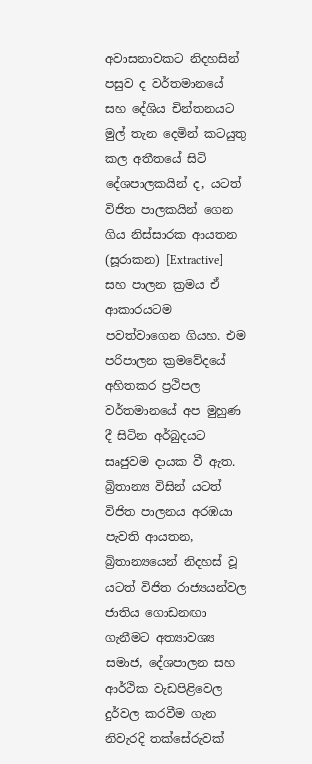අවාසනාවකට නිදහසින් පසුව ද වර්තමානයේ සහ දේශිය චින්තනයට මුල් තැන දෙමින් කටයුතු කල අතීතයේ සිටි දේශපාලකයින් ද, යටත් විජිත පාලකයින් ගෙන ගිය නිස්සාරක ආයතන (සූරාකන) [Extractive] සහ පාලන ක්‍රමය ඒ ආකාරයටම පවත්වාගෙන ගියහ. එම පරිපාලන ක්‍රමවේදයේ අහිතකර ප්‍රථිපල වර්තමානයේ අප මුහුණ දී සිටින අර්බුදයට සෘජුවම දායක වී ඇත. බ්‍රිතාන්‍ය විසින් යටත් විජිත පාලනය අරඹයා පැවති ආයතන, බ්‍රිතාන්‍යයෙන් නිදහස් වූ යටත් විජිත රාජ්‍යයන්වල ජාතිය ගොඩනඟා ගැනීමට අත්‍යාවශ්‍ය සමාජ, දේශපාලන සහ ආර්ථික වැඩපිළිවෙල දුර්වල කරවීම ගැන නිවැරදි තක්සේරුවක්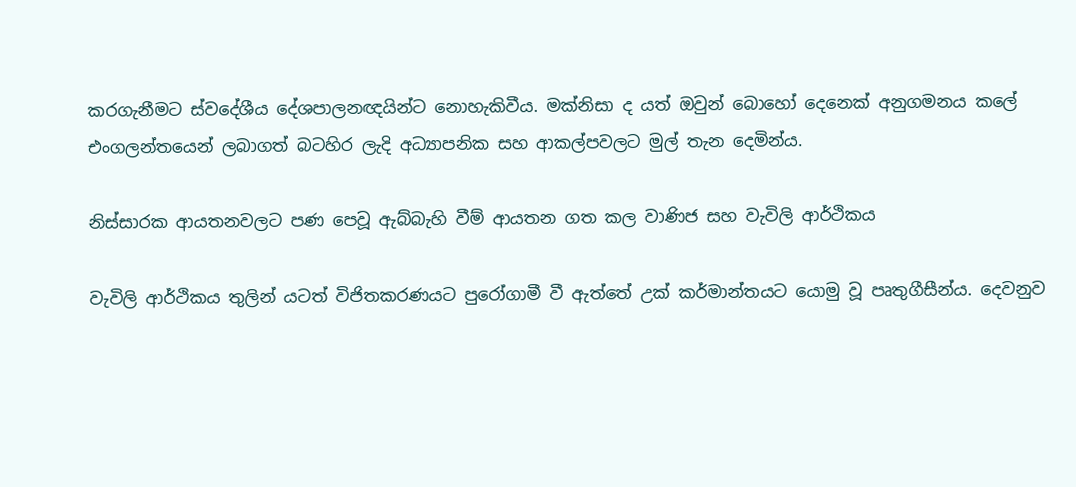කරගැනීමට ස්වදේශීය දේශපාලනඥයින්ට නොහැකිවීය. මක්නිසා ද යත් ඔවුන් බොහෝ දෙනෙක් අනුගමනය කලේ එංගලන්තයෙන් ලබාගත් බටහිර ලැදි අධ්‍යාපනික සහ ආකල්පවලට මුල් තැන දෙමින්ය.

නිස්සාරක ආයතනවලට පණ පෙවූ ඇබ්බැහි වීම් ආයතන ගත කල වාණිජ සහ වැවිලි ආර්ථිකය

වැවිලි ආර්ථිකය තුලින් යටත් විජිතකරණයට පුරෝගාමී වී ඇත්තේ උක් කර්මාන්තයට යොමු වූ පෘතුගීසීන්ය. දෙවනුව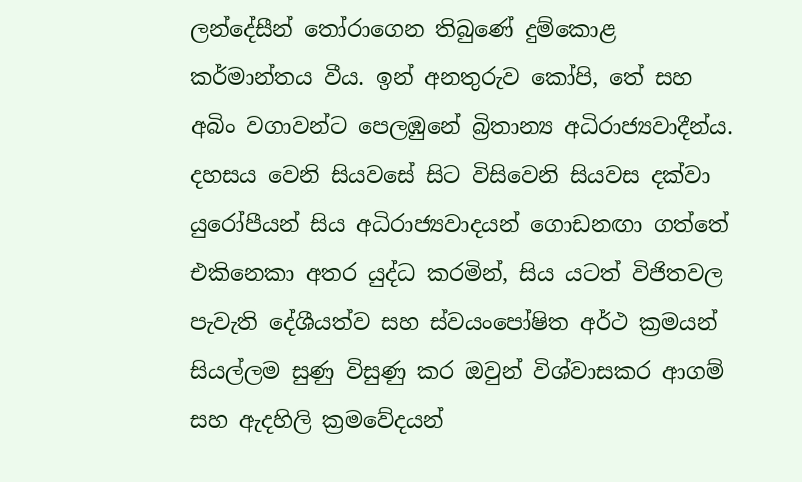ලන්දේසීන් තෝරාගෙන තිබුණේ දුම්කොළ කර්මාන්තය වීය. ඉන් අනතුරුව කෝපි, තේ සහ අබිං වගාවන්ට පෙලඹුනේ බ්‍රිතාන්‍ය අධිරාජ්‍යවාදීන්ය. දහසය වෙනි සියවසේ සිට විසිවෙනි සියවස දක්වා යුරෝපීයන් සිය අධිරාජ්‍යවාදයන් ගොඩනඟා ගත්තේ එකිනෙකා අතර යුද්ධ කරමින්, සිය යටත් විජිතවල පැවැති දේශීයත්ව සහ ස්වයංපෝෂිත අර්ථ ක්‍රමයන් සියල්ලම සුණු විසුණු කර ඔවුන් විශ්වාසකර ආගම් සහ ඇදහිලි ක්‍රමවේදයන්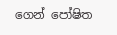ගෙන් පෝෂිත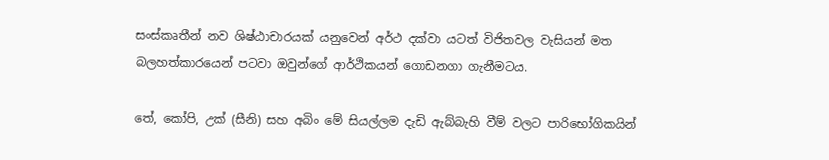සංස්කෘතීන් නව ශිෂ්ඨාචාරයක් යනුවෙන් අර්ථ දක්වා යටත් විජිතවල වැසියන් මත බලහත්කාරයෙන් පටවා ඔවුන්ගේ ආර්ථිකයන් ගොඩනගා ගැනීමටය.

තේ, කෝපි, උක් (සීනි) සහ අබිං මේ සියල්ලම දැඩි ඇබ්බැහි වීම් වලට පාරිභෝගිකයින්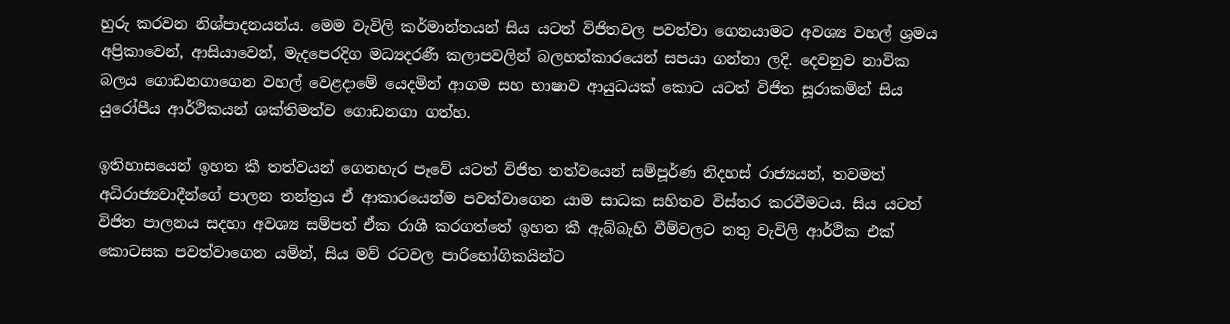හුරු කරවන නිශ්පාදනයන්ය. මෙම වැවිලි කර්මාන්තයන් සිය යටත් විජිතවල පවත්වා ගෙනයාමට අවශ්‍ය වහල් ශ්‍රමය අප්‍රිකාවෙන්, ආසියාවෙන්, මැදපෙරදිග මධ්‍යදරණී කලාපවලින් බලහත්කාරයෙන් සපයා ගන්නා ලදි. දෙවනුව නාවික බලය ගොඩනගාගෙන වහල් වෙළදාමේ යෙදමින් ආගම සහ භාෂාව ආයුධයක් කොට යටත් විජිත සූරාකමින් සිය යුරෝපීය ආර්ථිකයන් ශක්තිමත්ව ගොඩනගා ගත්හ.

ඉතිහාසයෙන් ඉහත කී තත්වයන් ගෙනහැර පෑවේ යටත් විජිත තත්වයෙන් සම්පූර්ණ නිදහස් රාජ්‍යයන්, තවමත් අධිරාජ්‍යවාදීන්ගේ පාලන තන්ත්‍රය ඒ ආකාරයෙන්ම පවත්වාගෙන යාම සාධක සහිතව විස්තර කරවීමටය. සිය යටත් විජිත පාලනය සදහා අවශ්‍ය සම්පත් ඒක රාශී කරගත්තේ ඉහත කී ඇබ්බැහි වීම්වලට නතු වැවිලි ආර්ථික එක් කොටසක පවත්වාගෙන යමින්, සිය මව් රටවල පාරිභෝගිකයින්ට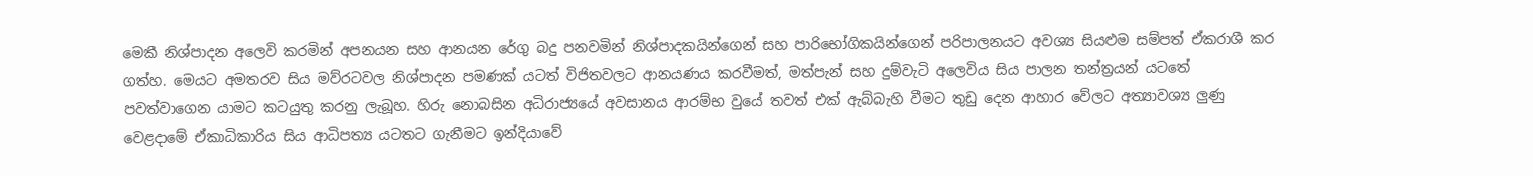මෙකී නිශ්පාදන අලෙවි කරමින් අපනයන සහ ආනයන රේගු බදු පනවමින් නිශ්පාදකයින්ගෙන් සහ පාරිභෝගිකයින්ගෙන් පරිපාලනයට අවශ්‍ය සියළුම සම්පත් ඒකරාශී කර ගත්හ. මෙයට අමතරව සිය මව්රටවල නිශ්පාදන පමණක් යටත් විජිතවලට ආනයණය කරවීමත්, මත්පැන් සහ දුම්වැටි අලෙවිය සිය පාලන තන්ත්‍රයන් යටතේ පවත්වාගෙන යාමට කටයුතු කරනු ලැබූහ. හිරු නොබසින අධිරාජ්‍යයේ අවසානය ආරම්භ වුයේ තවත් එක් ඇබ්බැහි වීමට තුඩු දෙන ආහාර වේලට අත්‍යාවශ්‍ය ලුණු වෙළදාමේ ඒකාධිකාරිය සිය ආධිපත්‍ය යටතට ගැනීමට ඉන්දියාවේ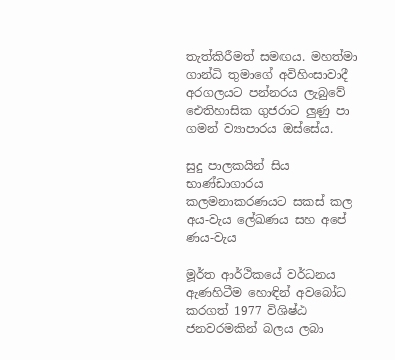තැත්කිරීමත් සමඟය. මහත්මා ගාන්ධි තුමාගේ අවිහිංසාවාදී අරගලයට පන්නරය ලැබුවේ ඓතිහාසික ගුජරාට ලුණු පා ගමන් ව්‍යාපාරය ඔස්සේය.

සුදු පාලකයින් සිය භාණ්ඩාගාරය කලමනාකරණයට සකස් කල අය-වැය ලේඛණය සහ අපේ ණය-වැය

මූර්ත ආර්ථිකයේ වර්ධනය ඇණහිටීම හොඳින් අවබෝධ කරගත් 1977 විශිෂ්ඨ ජනවරමකින් බලය ලබා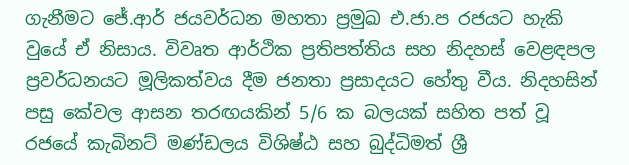ගැනීමට ජේ.ආර් ජයවර්ධන මහතා ප්‍රමුඛ එ.ජා.ප රජයට හැකි වුයේ ඒ නිසාය. විවෘත ආර්ථික ප්‍රතිපත්තිය සහ නිදහස් වෙළඳපල ප්‍රවර්ධනයට මූලිකත්වය දීම ජනතා ප්‍රසාදයට හේතු වීය. නිදහසින් පසු කේවල ආසන තරඟයකින් 5/6 ක බලයක් සහිත පත් වූ රජයේ කැබිනට් මණ්ඩලය විශිෂ්ඨ සහ බුද්ධිමත් ශ්‍රී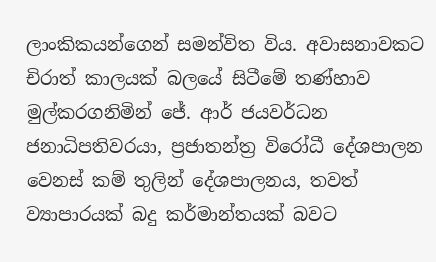ලාංකිකයන්ගෙන් සමන්විත විය. අවාසනාවකට චිරාත් කාලයක් බලයේ සිටීමේ තණ්හාව මුල්කරගනිමින් ජේ. ආර් ජයවර්ධන ජනාධිපතිවරයා, ප්‍රජාතන්ත්‍ර විරෝධී දේශපාලන වෙනස් කම් තුලින් දේශපාලනය, තවත් ව්‍යාපාරයක් බදු කර්මාන්තයක් බවට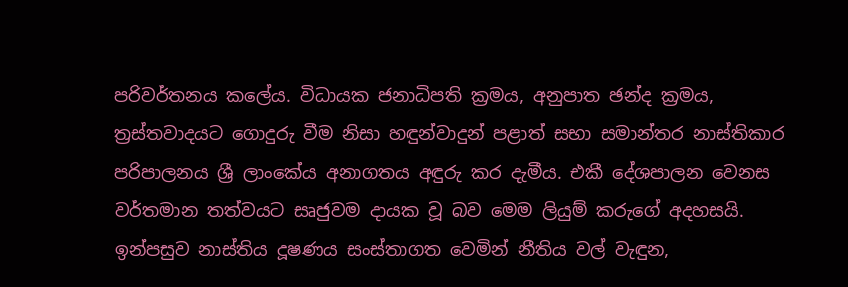පරිවර්තනය කලේය. විධායක ජනාධිපති ක්‍රමය, අනුපාත ඡන්ද ක්‍රමය, ත්‍රස්තවාදයට ගොදුරු වීම නිසා හඳුන්වාදුන් පළාත් සභා සමාන්තර නාස්තිකාර පරිපාලනය ශ්‍රී ලාංකේය අනාගතය අඳුරු කර දැමීය. එකී දේශපාලන වෙනස වර්තමාන තත්වයට සෘජුවම දායක වූ බව මෙම ලියුම් කරුගේ අදහසයි. ඉන්පසුව නාස්තිය දූෂණය සංස්තාගත වෙමින් නීතිය වල් වැඳුන,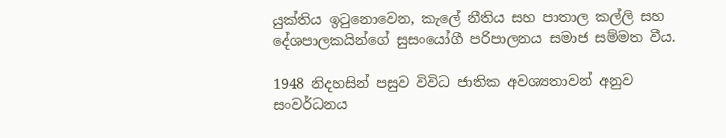යුක්තිය ඉටුනොවෙන, කැලේ නීතිය සහ පාතාල කල්ලි සහ දේශපාලකයින්ගේ සුසංයෝගී පරිපාලනය සමාජ සම්මත වීය.

1948 නිදහසින් පසුව විවිධ ජාතික අවශ්‍යතාවන් අනුව සංවර්ධනය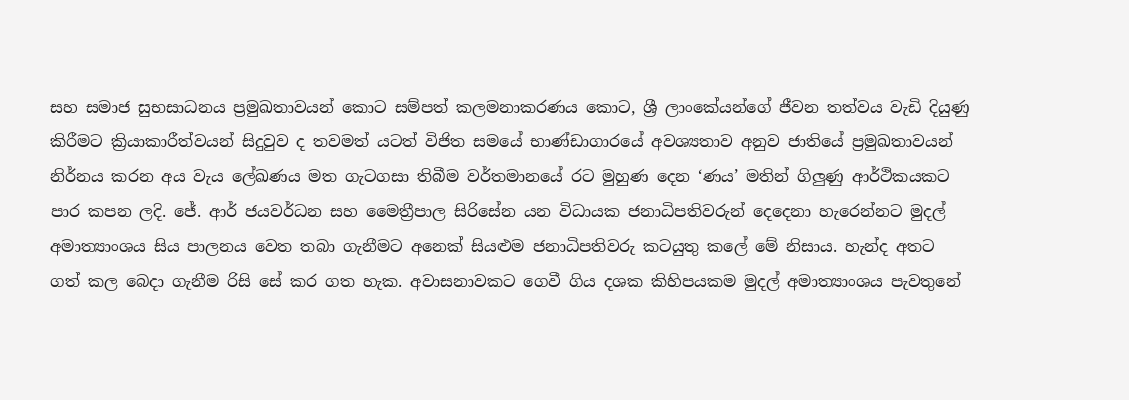සහ සමාජ සුභසාධනය ප්‍රමුඛතාවයන් කොට සම්පත් කලමනාකරණය කොට, ශ්‍රී ලාංකේයන්ගේ ජීවන තත්වය වැඩි දියුණු කිරීමට ක්‍රියාකාරීත්වයන් සිදුවුව ද තවමත් යටත් විජිත සමයේ භාණ්ඩාගාරයේ අවශ්‍යතාව අනුව ජාතියේ ප්‍රමුඛතාවයන් නිර්නය කරන අය වැය ලේඛණය මත ගැටගසා තිබීම වර්තමානයේ රට මුහුණ දෙන ‘ණය’ මතින් ගිලුණු ආර්ථිකයකට පාර කපන ලදි. ජේ. ආර් ජයවර්ධන සහ මෛත්‍රීපාල සිරිසේන යන විධායක ජනාධිපතිවරුන් දෙදෙනා හැරෙන්නට මුදල් අමාත්‍යාංශය සිය පාලනය වෙත තබා ගැනීමට අනෙක් සියළුම ජනාධිපතිවරු කටයුතු කලේ මේ නිසාය. හැන්ද අතට ගත් කල බෙදා ගැනීම රිසි සේ කර ගත හැක. අවාසනාවකට ගෙවී ගිය දශක කිහිපයකම මුදල් අමාත්‍යාංශය පැවතුනේ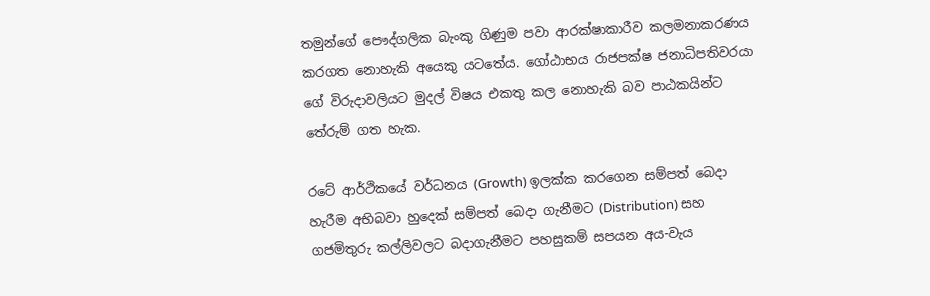තමුන්ගේ පෞද්ගලික බැංකු ගිණුම පවා ආරක්ෂාකාරීව කලමනාකරණය කරගත නොහැකි අයෙකු යටතේය. ගෝඨාභය රාජපක්ෂ ජනාධිපතිවරයා ගේ විරුදාවලියට මුදල් විෂය එකතු කල නොහැකි බව පාඨකයින්ට තේරුම් ගත හැක.

රටේ ආර්ථිකයේ වර්ධනය (Growth) ඉලක්ක කරගෙන සම්පත් බෙදා හැරීම අභිබවා හුදෙක් සම්පත් බෙදා ගැනීමට (Distribution) සහ ගජමිතුරු කල්ලිවලට බදාගැනීමට පහසුකම් සපයන අය-වැය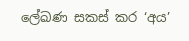ලේඛණ සකස් කර ‘අය’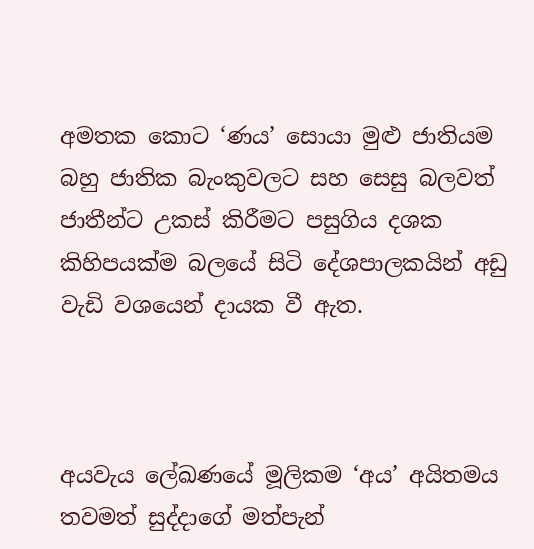අමතක කොට ‘ණය’ සොයා මුළු ජාතියම බහු ජාතික බැංකුවලට සහ සෙසු බලවත් ජාතීන්ට උකස් කිරීමට පසුගිය දශක කිහිපයක්ම බලයේ සිටි දේශපාලකයින් අඩු වැඩි වශයෙන් දායක වී ඇත.



අයවැය ලේඛණයේ මූලිකම ‘අය’ අයිතමය තවමත් සුද්දාගේ මත්පැන්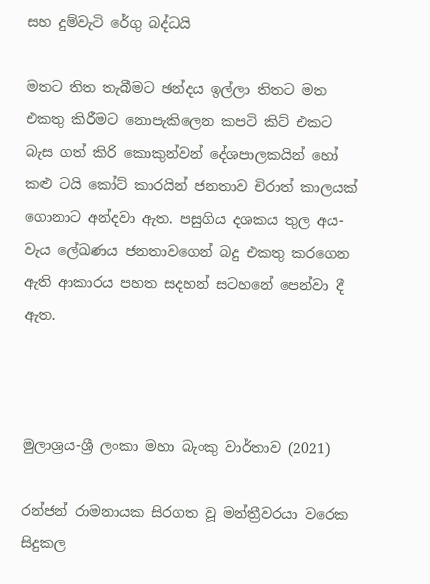සහ දුම්වැටි රේගු බද්ධයි

මතට තිත තැබීමට ඡන්දය ඉල්ලා තිතට මත එකතු කිරීමට නොපැකිලෙන කපටි කිට් එකට බැස ගත් කිරි කොකුන්වන් දේශපාලකයින් හෝ කළු ටයි කෝට් කාරයින් ජනතාව චිරාත් කාලයක් ගොනාට අන්දවා ඇත. පසුගිය දශකය තුල අය-වැය ලේඛණය ජනතාවගෙන් බදු එකතු කරගෙන ඇති ආකාරය පහත සදහන් සටහනේ පෙන්වා දී ඇත.



මුලාශ්‍රය-ශ්‍රී ලංකා මහා බැංකු වාර්තාව (2021)

රන්ජන් රාමනායක සිරගත වූ මන්ත්‍රීවරයා වරෙක සිදුකල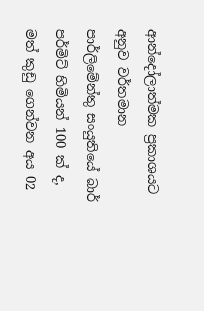ආන්දෝලාත්මක ප්‍රකාශයට අනුව වර්තමාන පාර්ලිමේන්තු සංයුතියේ බාර් පර්මිට් හිමියන් 100 ක් ද, මත් කුඩු ගෙන්වන අය 02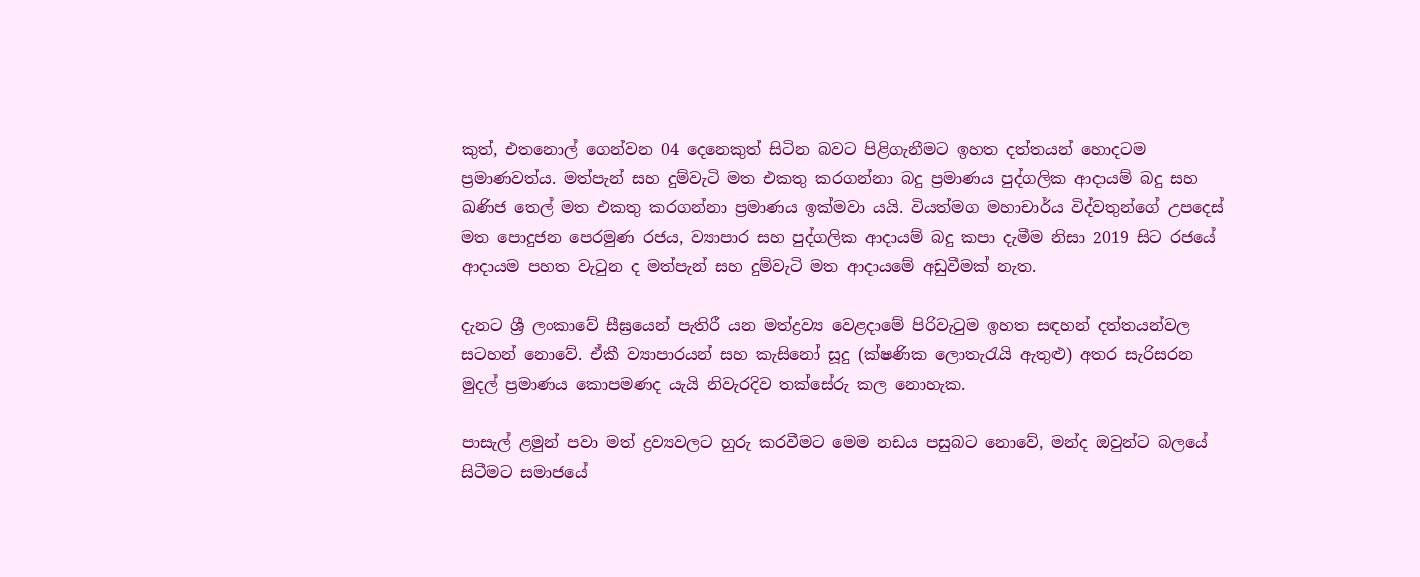කුත්, එතනොල් ගෙන්වන 04 දෙනෙකුත් සිටින බවට පිළිගැනීමට ඉහත දත්තයන් හොදටම ප්‍රමාණවත්ය. මත්පැන් සහ දුම්වැටි මත එකතු කරගන්නා බදු ප්‍රමාණය පුද්ගලික ආදායම් බදු සහ ඛණිජ තෙල් මත එකතු කරගන්නා ප්‍රමාණය ඉක්මවා යයි. වියත්මග මහාචාර්ය විද්වතුන්ගේ උපදෙස් මත පොදුජන පෙරමුණ රජය, ව්‍යාපාර සහ පුද්ගලික ආදායම් බදු කපා දැමීම නිසා 2019 සිට රජයේ ආදායම පහත වැටුන ද මත්පැන් සහ දුම්වැටි මත ආදායමේ අඩුවීමක් නැත.

දැනට ශ්‍රී ලංකාවේ සීඝ්‍රයෙන් පැතිරී යන මත්ද්‍රව්‍ය වෙළදාමේ පිරිවැටුම ඉහත සඳහන් දත්තයන්වල සටහන් නොවේ. ඒකී ව්‍යාපාරයන් සහ කැසිනෝ සූදු (ක්ෂණික ලොතැරැයි ඇතුළු) අතර සැරිසරන මුදල් ප්‍රමාණය කොපමණද යැයි නිවැරදිව තක්සේරු කල නොහැක.

පාසැල් ළමුන් පවා මත් ද්‍රව්‍යවලට හුරු කරවීමට මෙම නඩය පසුබට නොවේ, මන්ද ඔවුන්ට බලයේ සිටීමට සමාජයේ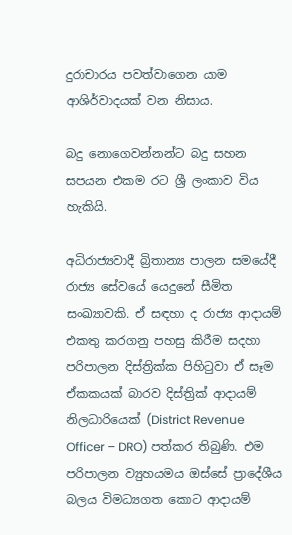දුරාචාරය පවත්වාගෙන යාම ආශිර්වාදයක් වන නිසාය.

බදු නොගෙවන්නන්ට බදු සහන සපයන එකම රට ශ්‍රී ලංකාව විය හැකියි.

අධිරාජ්‍යවාදී බ්‍රිතාන්‍ය පාලන සමයේදී රාජ්‍ය සේවයේ යෙදුනේ සීමිත සංඛ්‍යාවකි. ඒ සඳහා ද රාජ්‍ය ආදායම් එකතු කරගනු පහසු කිරීම සදහා පරිපාලන දිස්ත්‍රික්ක පිහිටුවා ඒ සෑම ඒකකයක් බාරව දිස්ත්‍රික් ආදායම් නිලධාරියෙක් (District Revenue Officer – DRO) පත්කර තිබුණි. එම පරිපාලන ව්‍යුහයමය ඔස්සේ ප්‍රාදේශීය බලය විමධ්‍යගත කොට ආදායම්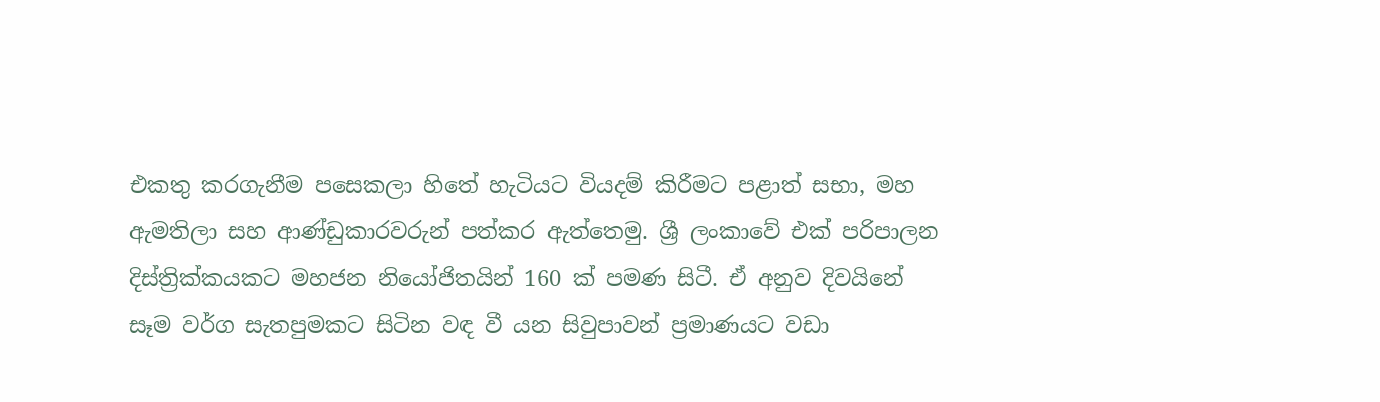එකතු කරගැනීම පසෙකලා හිතේ හැටියට වියදම් කිරීමට පළාත් සභා, මහ ඇමතිලා සහ ආණ්ඩුකාරවරුන් පත්කර ඇත්තෙමු. ශ්‍රී ලංකාවේ එක් පරිපාලන දිස්ත්‍රික්කයකට මහජන නියෝජිතයින් 160 ක් පමණ සිටී. ඒ අනුව දිවයිනේ සෑම වර්ග සැතපුමකට සිටින වඳ වී යන සිවුපාවන් ප්‍රමාණයට වඩා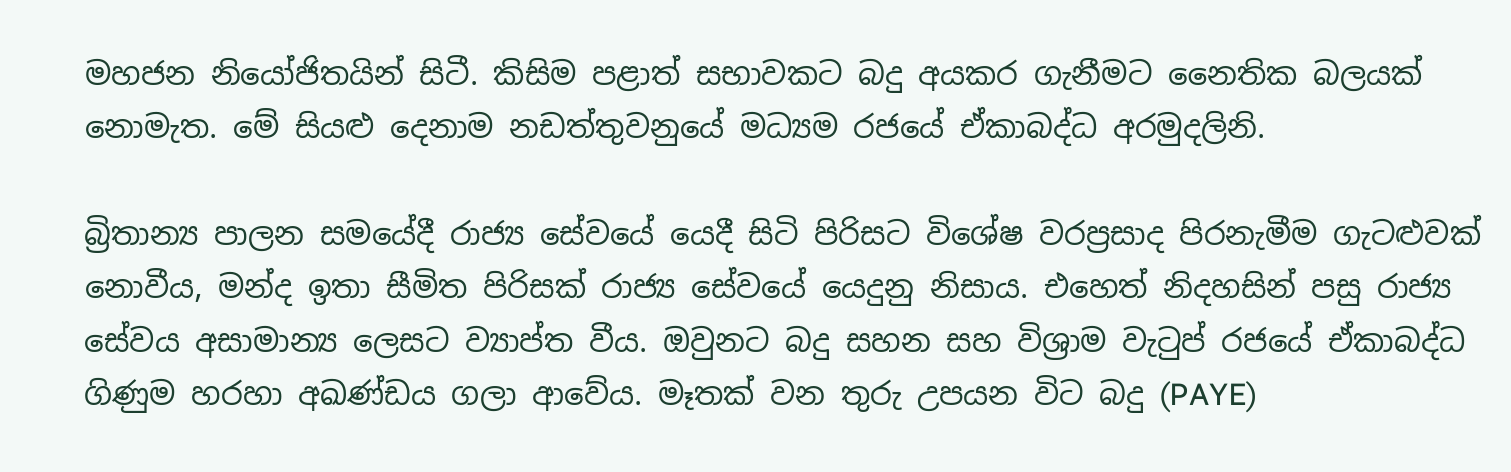මහජන නියෝජිතයින් සිටී. කිසිම පළාත් සභාවකට බදු අයකර ගැනීමට නෛතික බලයක් නොමැත. මේ සියළු දෙනාම නඩත්තුවනුයේ මධ්‍යම රජයේ ඒකාබද්ධ අරමුදලිනි.

බ්‍රිතාන්‍ය පාලන සමයේදී රාජ්‍ය සේවයේ යෙදී සිටි පිරිසට විශේෂ වරප්‍රසාද පිරනැමීම ගැටළුවක් නොවීය, මන්ද ඉතා සීමිත පිරිසක් රාජ්‍ය සේවයේ යෙදුනු නිසාය. එහෙත් නිදහසින් පසු රාජ්‍ය සේවය අසාමාන්‍ය ලෙසට ව්‍යාප්ත වීය. ඔවුනට බදු සහන සහ විශ්‍රාම වැටුප් රජයේ ඒකාබද්ධ ගිණුම හරහා අඛණ්ඩය ගලා ආවේය. මෑතක් වන තුරු උපයන විට බදු (PAYE)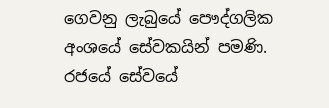ගෙවනු ලැබුයේ පෞද්ගලික අංශයේ සේවකයින් පමණි. රජයේ සේවයේ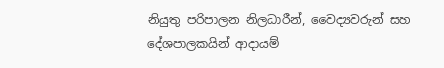නියුතු පරිපාලන නිලධාරීන්, වෛද්‍යවරුන් සහ දේශපාලකයින් ආදායම්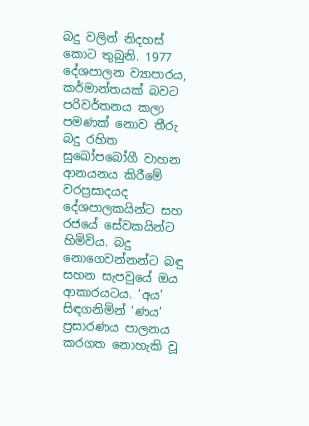බදු වලින් නිදහස් කොට තුබුනි. 1977 දේශපාලන ව්‍යාපාරය, කර්මාන්තයක් බවට පරිවර්තනය කලා පමණක් නොව තීරු බදු රහිත සුඛෝපබෝගී වාහන ආනයනය කිරීමේ වරප්‍රසාදයද දේශපාලකයින්ට සහ රජයේ සේවකයින්ට හිමිවිය. බදු නොගෙවන්නන්ට බඳු සහන සැපවුයේ ඔය ආකාරයටය. ‘අය’ සිඳගනිමින් ‘ණය’ ප්‍රසාරණය පාලනය කරගත නොහැකි වූ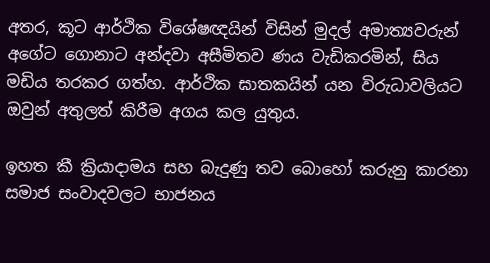අතර, කූට ආර්ථික විශේෂඥයින් විසින් මුදල් අමාත්‍යවරුන් අගේට ගොනාට අන්දවා අසීමිතව ණය වැඩිකරමින්, සිය මඩිය තරකර ගත්හ. ආර්ථික ඝාතකයින් යන විරුධාවලියට ඔවුන් අතුලත් කිරීම අගය කල යුතුය.

ඉහත කී ක්‍රියාදාමය සහ බැදුණු තව බොහෝ කරුනු කාරනා සමාජ සංවාදවලට භාජනය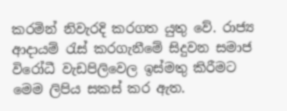කරමින් නිවැරදි කරගත යුතු වේ. රාජ්‍ය ආදායම් රැස් කරගැනීමේ සිදුවන සමාජ විරෝධී වැඩපිලිවෙල ඉස්මතු කිරීමට මෙම ලිපිය සකස් කර ඇත.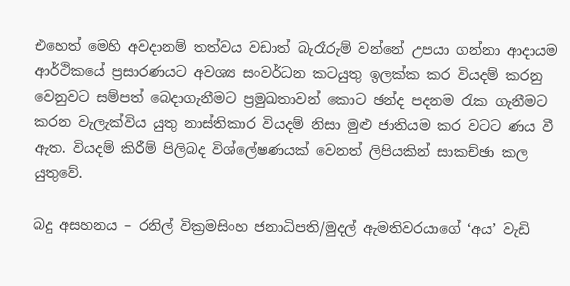එහෙත් මෙහි අවදානම් තත්වය වඩාත් බැරෑරුම් වන්නේ උපයා ගන්නා ආදායම ආර්ථිකයේ ප්‍රසාරණයට අවශ්‍ය සංවර්ධන කටයුතු ඉලක්ක කර වියදම් කරනු වෙනුවට සම්පත් බෙදාගැනීමට ප්‍රමුඛතාවන් කොට ඡන්ද පදනම රැක ගැනීමට කරන වැලැක්විය යුතු නාස්තිකාර වියදම් නිසා මුළු ජාතියම කර වටට ණය වී ඇත. වියදම් කිරීම් පිලිබද විශ්ලේෂණයක් වෙනත් ලිපියකින් සාකච්ඡා කල යුතුවේ.

බදු අසහනය – රනිල් වික්‍රමසිංහ ජනාධිපති/මුදල් ඇමතිවරයාගේ ‘අය’ වැඩි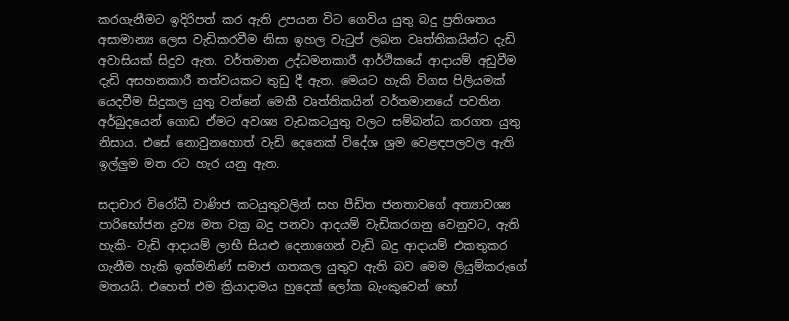කරගැනීමට ඉදිරිපත් කර ඇති උපයන විට ගෙවිය යුතු බදු ප්‍රතිශතය අසාමාන්‍ය ලෙස වැඩිකරවීම නිසා ඉහල වැටුප් ලබන වෘත්තිකයින්ට දැඩි අවාසියක් සිදුව ඇත. වර්තමාන උද්ධමනකාරී ආර්ථිකයේ ආදායම් අඩුවීම දැඩි අසහනකාරී තත්වයකට තුඩු දී ඇත. මෙයට හැකි විගස පිලියමක් යෙදවීම සිදුකල යුතු වන්නේ මෙකී වෘත්තිකයින් වර්තමානයේ පවතින අර්බුදයෙන් ගොඩ ඒමට අවශ්‍ය වැඩකටයුතු වලට සම්බන්ධ කරගත යුතු නිසාය. එසේ නොවුනහොත් වැඩි දෙනෙක් විදේශ ශ්‍රම වෙළඳපලවල ඇති ඉල්ලුම මත රට හැර යනු ඇත.

සදාචාර විරෝධී වාණිජ කටයුතුවලින් සහ පීඩිත ජනතාවගේ අත්‍යාවශ්‍ය පාරිභෝජන ද්‍රව්‍ය මත වක්‍ර බදු පනවා ආදයම් වැඩිකරගනු වෙනුවට, ඇති හැකි- වැඩි ආදායම් ලාභී සියළු දෙනාගෙන් වැඩි බදු ආදායම් එකතුකර ගැනීම හැකි ඉක්මනිණ් සමාජ ගතකල යුතුව ඇති බව මෙම ලියුම්කරුගේ මතයයි. එහෙත් එම ක්‍රියාදාමය හුදෙක් ලෝක බැංකුවෙන් හෝ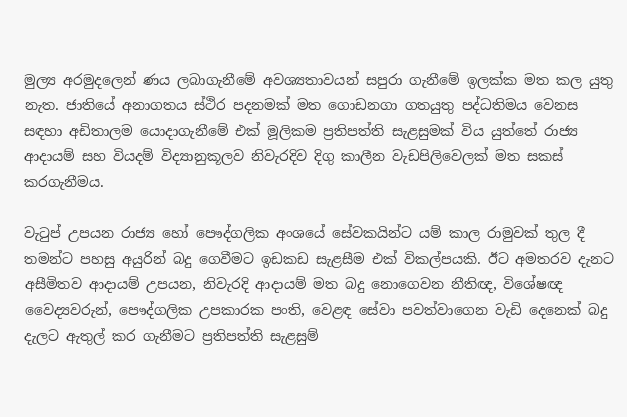මුල්‍ය අරමුදලෙන් ණය ලබාගැනීමේ අවශ්‍යතාවයන් සපුරා ගැනීමේ ඉලක්ක මත කල යුතු නැත. ජාතියේ අනාගතය ස්ථිර පදනමක් මත ගොඩනගා ගතයුතු පද්ධතිමය වෙනස සඳහා අඩිතාලම යොදාගැනීමේ එක් මූලිකම ප්‍රතිපත්ති සැළසුමක් විය යුත්තේ රාජ්‍ය ආදායම් සහ වියදම් විද්‍යානුකූලව නිවැරදිව දිගු කාලීන වැඩපිලිවෙලක් මත සකස් කරගැනීමය.

වැටුප් උපයන රාජ්‍ය හෝ පෞද්ගලික අංශයේ සේවකයින්ට යම් කාල රාමුවක් තුල දී තමන්ට පහසු අයුරින් බදු ගෙවීමට ඉඩකඩ සැළසීම එක් විකල්පයකි. ඊට අමතරව දැනට අසීමිතව ආදායම් උපයන, නිවැරදි ආදායම් මත බදු නොගෙවන නීතිඥ, විශේෂඥ වෛද්‍යවරුන්, පෞද්ගලික උපකාරක පංති, වෙළඳ සේවා පවත්වාගෙන වැඩි දෙනෙක් බදු දැලට ඇතුල් කර ගැනීමට ප්‍රතිපත්ති සැළසුම්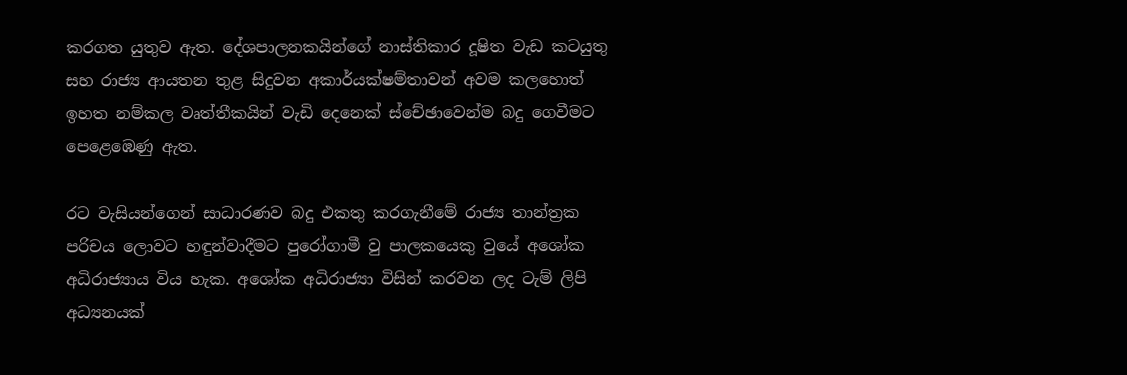කරගත යුතුව ඇත. දේශපාලනකයින්ගේ නාස්තිකාර දූෂිත වැඩ කටයුතු සහ රාජ්‍ය ආයතන තුළ සිදුවන අකාර්යක්ෂම්තාවන් අවම කලහොත් ඉහත නම්කල වෘත්තීකයින් වැඩි දෙනෙක් ස්චේඡාවෙන්ම බදු ගෙවීමට පෙළෙඹෙණු ඇත.

රට වැසියන්ගෙන් සාධාරණව බදු එකතු කරගැනීමේ රාජ්‍ය තාන්ත්‍රක පරිචය ලොවට හඳුන්වාදීමට පුරෝගාමී වු පාලකයෙකු වුයේ අශෝක අධිරාජ්‍යාය විය හැක. අශෝක අධිරාජ්‍යා විසින් කරවන ලද ටැම් ලිපි අධ්‍යනයක්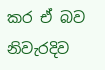කර ඒ බව නිවැරදිව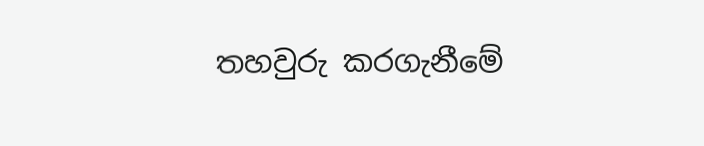තහවුරු කරගැනීමේ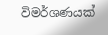විමර්ශණයක්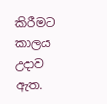කිරීමට කාලය උදාව ඇත.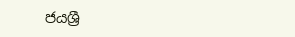ජයශ්‍රී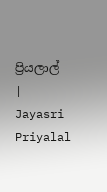ප්‍රියලාල් | Jayasri Priyalal